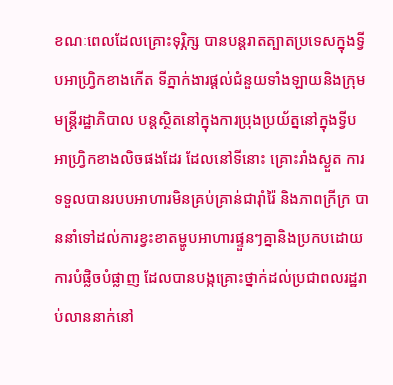ខណៈពេលដែលគ្រោះទុរ្ភិក្ស បានបន្តរាតត្បាតប្រទេសក្នុងទ្វីបអាហ្រ្វិកខាងកើត ទីភ្នាក់ងារផ្តល់ជំនួយទាំងឡាយនិងក្រុមមន្រ្តីរដ្ឋាភិបាល បន្តស្ថិតនៅក្នុងការប្រុងប្រយ័ត្ននៅក្នុងទ្វីបអាហ្រ្វិកខាងលិចផងដែរ ដែលនៅទីនោះ គ្រោះរាំងស្ងួត ការទទួលបានរបបអាហារមិនគ្រប់គ្រាន់ជារ៉ាំរ៉ៃ និងភាពក្រីក្រ បាននាំទៅដល់ការខ្វះខាតម្ហូបអាហារផ្ទួនៗគ្នានិងប្រកបដោយការបំផ្លិចបំផ្លាញ ដែលបានបង្កគ្រោះថ្នាក់ដល់ប្រជាពលរដ្ឋរាប់លាននាក់នៅ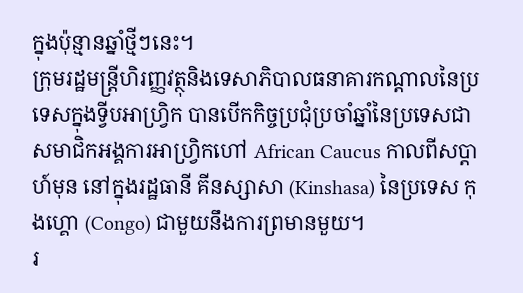ក្នុងប៉ុន្មានឆ្នាំថ្មីៗនេះ។
ក្រុមរដ្ឋមន្រ្តីហិរញ្ញវត្ថុនិងទេសាភិបាលធនាគារកណ្តាលនៃប្រទេសក្នុងទ្វីបអាហ្រ្វិក បានបើកកិច្ចប្រជុំប្រចាំឆ្នាំនៃប្រទេសជាសមាជិកអង្គការអាហ្រ្វិកហៅ African Caucus កាលពីសប្តាហ៍មុន នៅក្នុងរដ្ឋធានី គីនស្សាសា (Kinshasa) នៃប្រទេស កុងហ្គោ (Congo) ជាមួយនឹងការព្រមានមួយ។
រ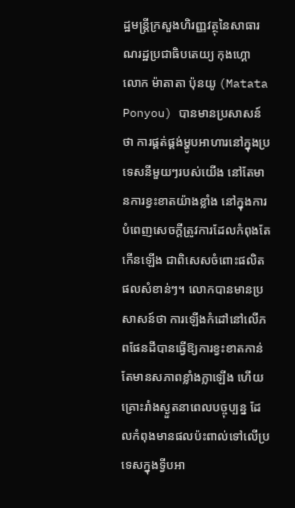ដ្ឋមន្រ្តីក្រសួងហិរញ្ញវត្ថុនៃសាធារណរដ្ឋប្រជាធិបតេយ្យ កុងហ្គោ លោក ម៉ាតាតា ប៉ុនយូ (Matata Ponyou) បានមានប្រសាសន៍ថា ការផ្គត់ផ្គង់ម្ហូបអាហារនៅក្នុងប្រទេសនីមួយៗរបស់យើង នៅតែមានការខ្វះខាតយ៉ាងខ្លាំង នៅក្នុងការបំពេញសេចក្តីត្រូវការដែលកំពុងតែកើនឡើង ជាពិសេសចំពោះផលិតផលសំខាន់ៗ។ លោកបានមានប្រសាសន៍ថា ការឡើងកំដៅនៅលើភពផែនដីបានធ្វើឱ្យការខ្វះខាតកាន់តែមានសភាពខ្លាំងក្លាឡើង ហើយគ្រោះរាំងស្ងួតនាពេលបច្ចុប្បន្ន ដែលកំពុងមានផលប៉ះពាល់ទៅលើប្រទេសក្នុងទ្វីបអា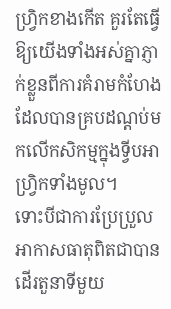ហ្រ្វិកខាងកើត គួរតែធ្វើឱ្យយើងទាំងអស់គ្នាភ្ញាក់ខ្លួនពីការគំរាមកំហែង ដែលបានគ្របដណ្តប់មកលើកសិកម្មក្នុងទ្វីបអាហ្រ្វិកទាំងមូល។
ទោះបីជាការប្រែប្រួលអាកាសធាតុពិតជាបានដើរតួនាទីមួយ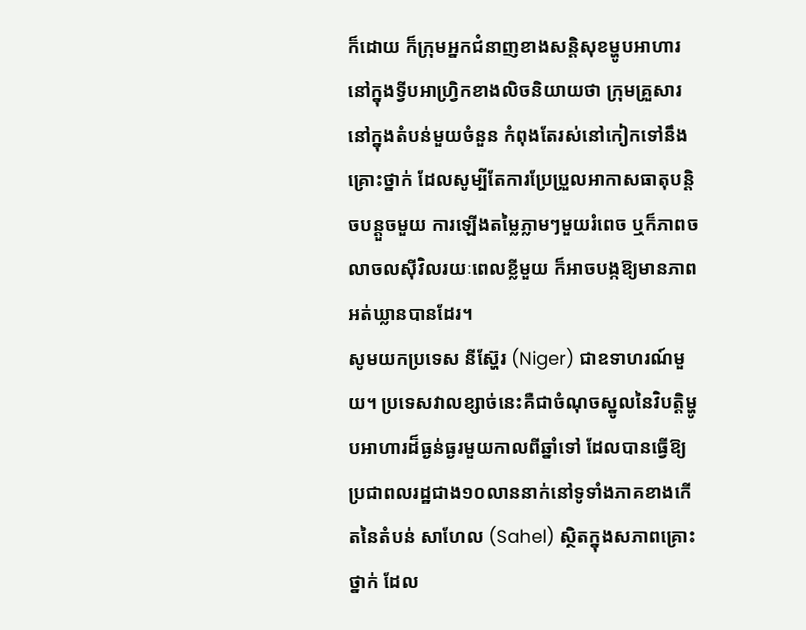ក៏ដោយ ក៏ក្រុមអ្នកជំនាញខាងសន្តិសុខម្ហូបអាហារនៅក្នុងទ្វីបអាហ្រ្វិកខាងលិចនិយាយថា ក្រុមគ្រួសារនៅក្នុងតំបន់មួយចំនួន កំពុងតែរស់នៅកៀកទៅនឹងគ្រោះថ្នាក់ ដែលសូម្បីតែការប្រែប្រួលអាកាសធាតុបន្តិចបន្តួចមួយ ការឡើងតម្លៃភ្លាមៗមួយរំពេច ឬក៏ភាពចលាចលស៊ីវិលរយៈពេលខ្លីមួយ ក៏អាចបង្កឱ្យមានភាពអត់ឃ្លានបានដែរ។
សូមយកប្រទេស នីស្ហ៊ែរ (Niger) ជាឧទាហរណ៍មួយ។ ប្រទេសវាលខ្សាច់នេះគឺជាចំណុចស្នូលនៃវិបត្តិម្ហូបអាហារដ៏ធ្ងន់ធ្ងរមួយកាលពីឆ្នាំទៅ ដែលបានធ្វើឱ្យប្រជាពលរដ្ឋជាង១០លាននាក់នៅទូទាំងភាគខាងកើតនៃតំបន់ សាហែល (Sahel) ស្ថិតក្នុងសភាពគ្រោះថ្នាក់ ដែល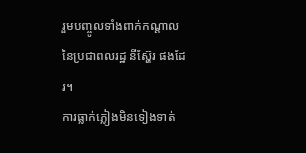រួមបញ្ចូលទាំងពាក់កណ្តាលនៃប្រជាពលរដ្ឋ នីស្ហ៊ែរ ផងដែរ។
ការធ្លាក់ភ្លៀងមិនទៀងទាត់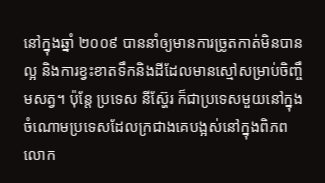នៅក្នុងឆ្នាំ ២០០៩ បាននាំឲ្យមានការច្រូតកាត់មិនបានល្អ និងការខ្វះខាតទឹកនិងដីដែលមានស្មៅសម្រាប់ចិញ្ចឹមសត្វ។ ប៉ុន្តែ ប្រទេស នីស្ហ៊ែរ ក៏ជាប្រទេសមួយនៅក្នុងចំណោមប្រទេសដែលក្រជាងគេបង្អស់នៅក្នុងពិភពលោក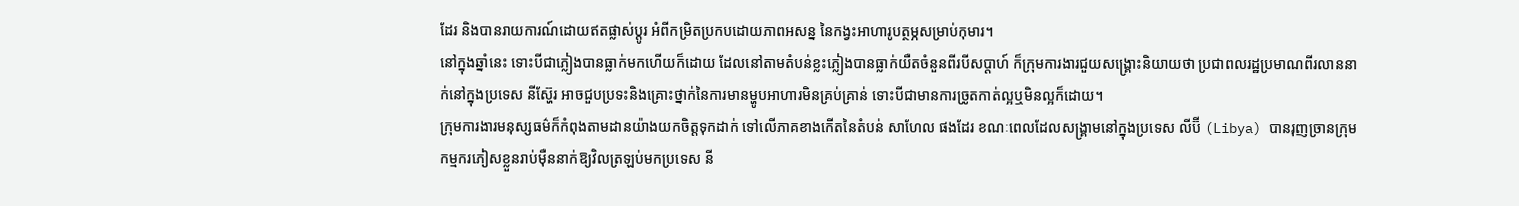ដែរ និងបានរាយការណ៍ដោយឥតផ្លាស់ប្តូរ អំពីកម្រិតប្រកបដោយភាពអសន្ន នៃកង្វះអាហារូបត្ថម្ភសម្រាប់កុមារ។
នៅក្នុងឆ្នាំនេះ ទោះបីជាភ្លៀងបានធ្លាក់មកហើយក៏ដោយ ដែលនៅតាមតំបន់ខ្លះភ្លៀងបានធ្លាក់យឺតចំនួនពីរបីសប្តាហ៍ ក៏ក្រុមការងារជួយសង្រ្គោះនិយាយថា ប្រជាពលរដ្ឋប្រមាណពីរលាននាក់នៅក្នុងប្រទេស នីស្ហ៊ែរ អាចជួបប្រទះនិងគ្រោះថ្នាក់នៃការមានម្ហូបអាហារមិនគ្រប់គ្រាន់ ទោះបីជាមានការច្រូតកាត់ល្អឬមិនល្អក៏ដោយ។
ក្រុមការងារមនុស្សធម៌ក៏កំពុងតាមដានយ៉ាងយកចិត្តទុកដាក់ ទៅលើភាគខាងកើតនៃតំបន់ សាហែល ផងដែរ ខណៈពេលដែលសង្រ្គាមនៅក្នុងប្រទេស លីប៊ី (Libya) បានរុញច្រានក្រុមកម្មករភៀសខ្លួនរាប់ម៉ឺននាក់ឱ្យវិលត្រឡប់មកប្រទេស នី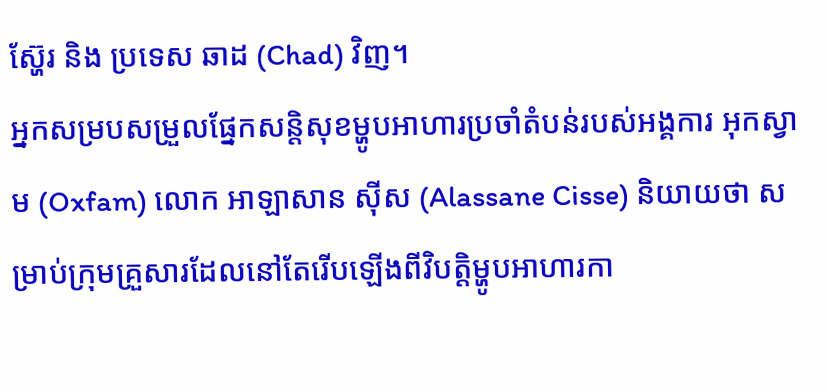ស្ហ៊ែរ និង ប្រទេស ឆាដ (Chad) វិញ។
អ្នកសម្របសម្រួលផ្នែកសន្តិសុខម្ហូបអាហារប្រចាំតំបន់របស់អង្គការ អុកស្វាម (Oxfam) លោក អាឡាសាន ស៊ីស (Alassane Cisse) និយាយថា សម្រាប់ក្រុមគ្រួសារដែលនៅតែរើបឡើងពីវិបត្តិម្ហូបអាហារកា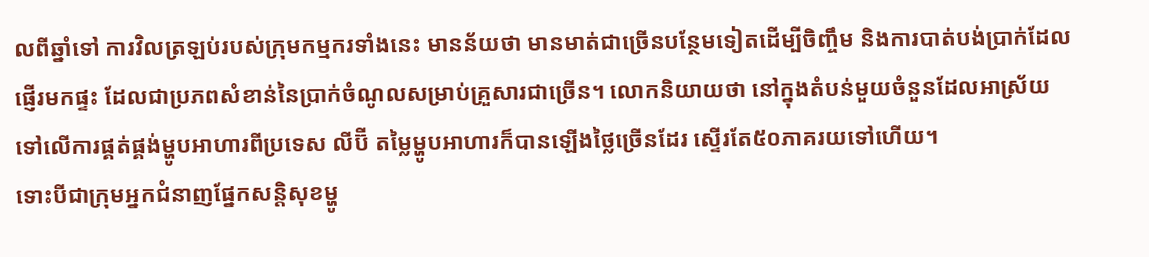លពីឆ្នាំទៅ ការវិលត្រឡប់របស់ក្រុមកម្មករទាំងនេះ មានន័យថា មានមាត់ជាច្រើនបន្ថែមទៀតដើម្បីចិញ្ចឹម និងការបាត់បង់ប្រាក់ដែលផ្ញើរមកផ្ទះ ដែលជាប្រភពសំខាន់នៃប្រាក់ចំណូលសម្រាប់គ្រួសារជាច្រើន។ លោកនិយាយថា នៅក្នុងតំបន់មួយចំនួនដែលអាស្រ័យទៅលើការផ្គត់ផ្គង់ម្ហូបអាហារពីប្រទេស លីប៊ី តម្លៃម្ហូបអាហារក៏បានឡើងថ្លៃច្រើនដែរ ស្ទើរតែ៥០ភាគរយទៅហើយ។
ទោះបីជាក្រុមអ្នកជំនាញផ្នែកសន្តិសុខម្ហូ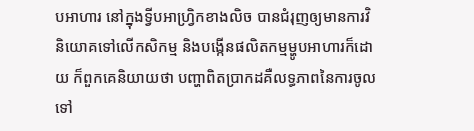បអាហារ នៅក្នុងទ្វីបអាហ្រ្វិកខាងលិច បានជំរុញឲ្យមានការវិនិយោគទៅលើកសិកម្ម និងបង្កើនផលិតកម្មម្ហូបអាហារក៏ដោយ ក៏ពួកគេនិយាយថា បញ្ហាពិតប្រាកដគឺលទ្ធភាពនៃការចូលទៅ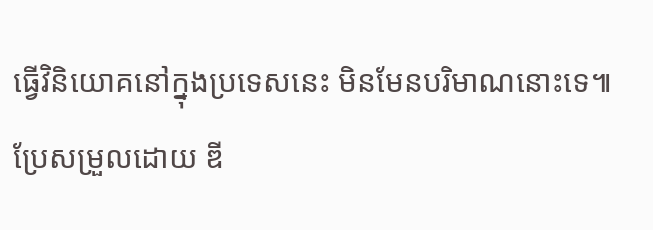ធ្វើវិនិយោគនៅក្នុងប្រទេសនេះ មិនមែនបរិមាណនោះទេ៕
ប្រែសម្រួលដោយ ឌី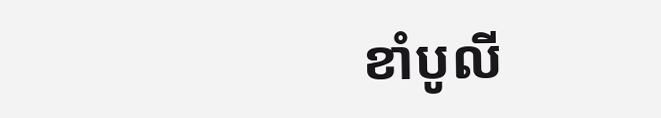ខាំបូលី